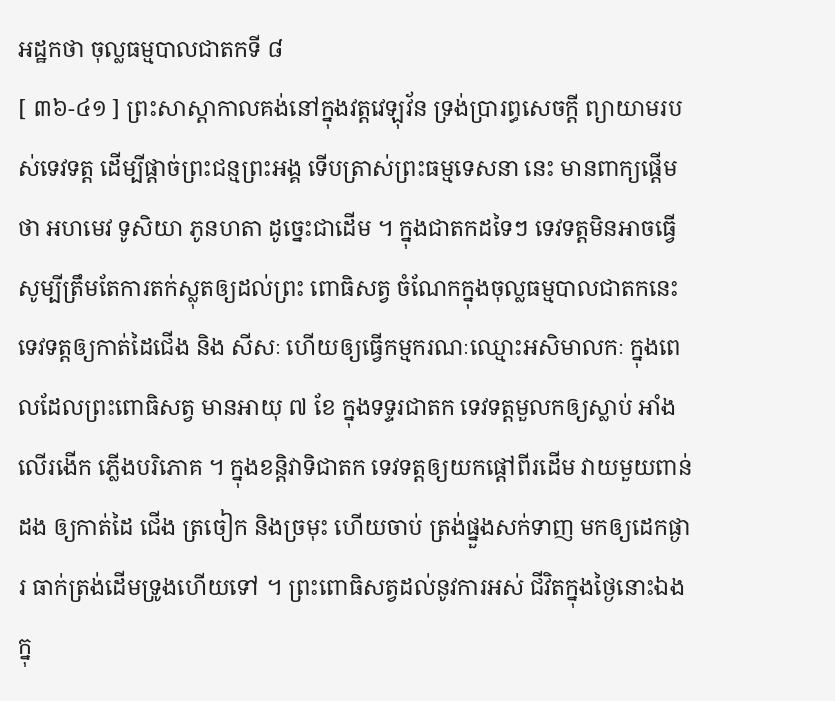អដ្ឋកថា ចុល្លធម្មបាលជាតកទី ៨
[ ៣៦-៤១ ] ព្រះសាស្តាកាលគង់នៅក្នុងវត្តវេឡុវ័ន ទ្រង់ប្រារព្ធសេចក្តី ព្យាយាមរបស់ទេវទត្ត ដើម្បីផ្តាច់ព្រះជន្មព្រះអង្គ ទើបត្រាស់ព្រះធម្មទេសនា នេះ មានពាក្យផ្តើមថា អហមេវ ទូសិយា ភូនហតា ដូច្នេះជាដើម ។ ក្នុងជាតកដទៃៗ ទេវទត្តមិនអាចធ្វើសូម្បីត្រឹមតែការតក់ស្លុតឲ្យដល់ព្រះ ពោធិសត្វ ចំណែកក្នុងចុល្លធម្មបាលជាតកនេះ ទេវទត្តឲ្យកាត់ដៃជើង និង សីសៈ ហើយឲ្យធ្វើកម្មករណៈឈ្មោះអសិមាលកៈ ក្នុងពេលដែលព្រះពោធិសត្វ មានអាយុ ៧ ខែ ក្នុងទទ្ទរជាតក ទេវទត្តមួលកឲ្យស្លាប់ អាំងលើរងើក ភ្លើងបរិភោគ ។ ក្នុងខន្តិវាទិជាតក ទេវទត្តឲ្យយកផ្តៅពីរដើម វាយមួយពាន់ ដង ឲ្យកាត់ដៃ ជើង ត្រចៀក និងច្រមុះ ហើយចាប់ ត្រង់ផ្នួងសក់ទាញ មកឲ្យដេកផ្ងារ ធាក់ត្រង់ដើមទ្រូងហើយទៅ ។ ព្រះពោធិសត្វដល់នូវការអស់ ជីវិតក្នុងថ្ងៃនោះឯង ក្នុ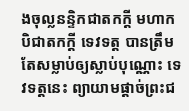ងចុល្លនន្ទិកជាតកក្តី មហាកបិជាតកក្តី ទេវទត្ត បានត្រឹមតែសម្លាប់ឲ្យស្លាប់បុណ្ណោះ ទេវទត្តនេះ ព្យាយាមផ្តាច់ព្រះជ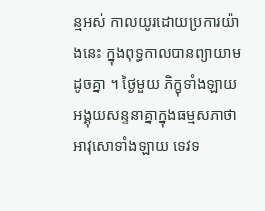ន្មអស់ កាលយូរដោយប្រការយ៉ាងនេះ ក្នុងពុទ្ធកាលបានព្យាយាមដូចគ្នា ។ ថ្ងៃមួយ ភិក្ខុទាំងឡាយអង្គុយសន្ទនាគ្នាក្នុងធម្មសភាថា អាវុសោទាំងឡាយ ទេវទ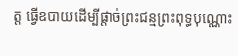ត្ត ធ្វើឧបាយដើម្បីផ្តាច់ព្រះជន្មព្រះពុទ្ធបុណ្ណោះ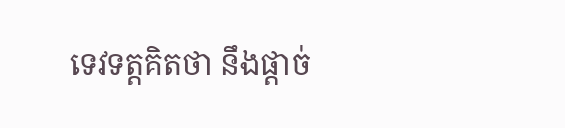ទេវទត្តគិតថា នឹងផ្តាច់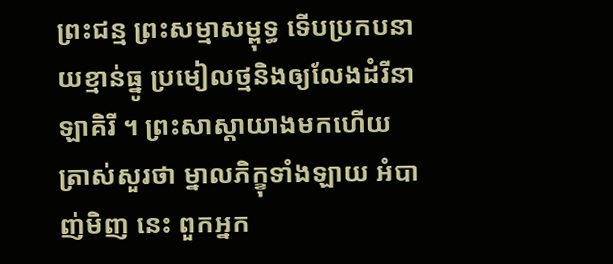ព្រះជន្ម ព្រះសម្មាសម្ពុទ្ធ ទើបប្រកបនាយខ្មាន់ធ្នូ ប្រមៀលថ្មនិងឲ្យលែងដំរីនាឡាគិរី ។ ព្រះសាស្តាយាងមកហើយ ត្រាស់សួរថា ម្នាលភិក្ខុទាំងឡាយ អំបាញ់មិញ នេះ ពួកអ្នក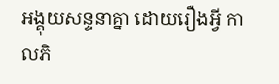អង្គុយសន្ទនាគ្នា ដោយរឿងអ្វី កាលភិ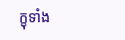ក្ខុទាំង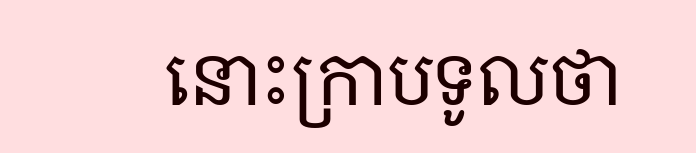នោះក្រាបទូលថា